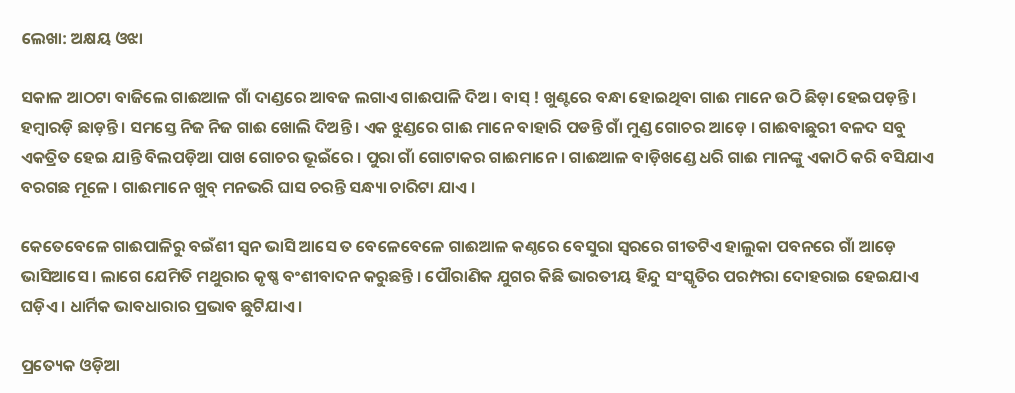ଲେଖା: ଅକ୍ଷୟ ଓଝା

ସକାଳ ଆଠଟା ବାଜିଲେ ଗାଈଆଳ ଗାଁ ଦାଣ୍ଡରେ ଆବଜ ଲଗାଏ ଗାଈପାଳି ଦିଅ । ବାସ୍ ! ଖୁଣ୍ଟରେ ବନ୍ଧା ହୋଇଥିବା ଗାଈ ମାନେ ଉଠି ଛିଡ଼ା ହେଇପଡ଼ନ୍ତି । ହମ୍ବାରଡ଼ି ଛାଡ଼ନ୍ତି । ସମସ୍ତେ ନିଜ ନିଜ ଗାଈ ଖୋଲି ଦିଅନ୍ତି । ଏକ ଝୁଣ୍ଡରେ ଗାଈ ମାନେ ବାହାରି ପଡନ୍ତି ଗାଁ ମୁଣ୍ଡ ଗୋଚର ଆଡ଼େ । ଗାଈବାଛୁରୀ ବଳଦ ସବୁ ଏକତ୍ରିତ ହେଇ ଯାନ୍ତି ବିଲପଡ଼ିଆ ପାଖ ଗୋଚର ଭୂଇଁରେ । ପୁରା ଗାଁ ଗୋଟାକର ଗାଈମାନେ । ଗାଈଆଳ ବାଡ଼ିଖଣ୍ଡେ ଧରି ଗାଈ ମାନଙ୍କୁ ଏକାଠି କରି ବସିଯାଏ ବରଗଛ ମୂଳେ । ଗାଈମାନେ ଖୁବ୍ ମନଭରି ଘାସ ଚରନ୍ତି ସନ୍ଧ୍ୟା ଚାରିଟା ଯାଏ ।

କେତେବେଳେ ଗାଈପାଳିରୁ ବଇଁଶୀ ସ୍ଵନ ଭାସି ଆସେ ତ ବେଳେବେଳେ ଗାଈଆଳ କଣ୍ଠରେ ବେସୁରା ସ୍ଵରରେ ଗୀତଟିଏ ହାଲୁକା ପବନରେ ଗାଁ ଆଡ଼େ ଭାସିଆସେ । ଲାଗେ ଯେମିତି ମଥୁରାର କୃଷ୍ଣ ବଂଶୀବାଦନ କରୁଛନ୍ତି । ପୌରାଣିକ ଯୁଗର କିଛି ଭାରତୀୟ ହିନ୍ଦୁ ସଂସ୍କୃତିର ପରମ୍ପରା ଦୋହରାଇ ହେଇଯାଏ ଘଡ଼ିଏ । ଧାର୍ମିକ ଭାବଧାରାର ପ୍ରଭାବ ଛୁଟିଯାଏ ।

ପ୍ରତ୍ୟେକ ଓଡ଼ିଆ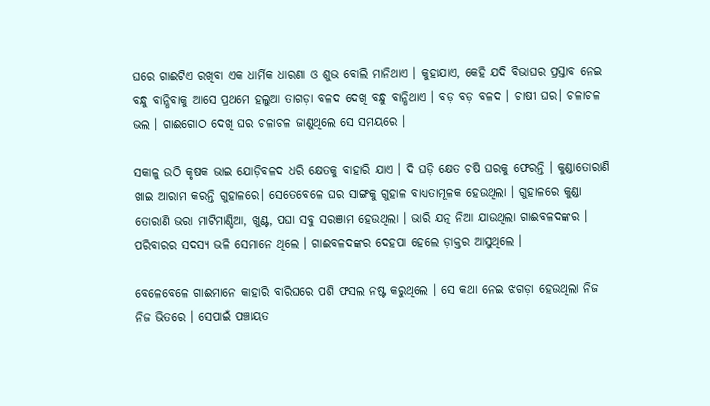ଘରେ ଗାଈଟିଏ ରଖିବା ଏକ ଧାର୍ମିକ ଧାରଣା ଓ ଶୁଭ ବୋଲି ମାନିଥାଏ । କୁହାଯାଏ, କେହି ଯଦି ବିଭାଘର ପ୍ରସ୍ତାବ ନେଇ ବନ୍ଧୁ ବାନ୍ଧିବାକୁ ଆସେ ପ୍ରଥମେ ହଲୁଆ ତାଗଡ଼ା ବଳଦ ଦେଖି ବନ୍ଧୁ ବାନ୍ଧିଥାଏ । ବଡ଼ ବଡ଼ ବଳଦ । ଚାଷୀ ଘର। ଚଳାଚଳ ଭଲ । ଗାଈଗୋଠ ଦେଖି ଘର ଚଳାଚଳ ଜାଣୁଥିଲେ ସେ ସମୟରେ ।

ସକାଳୁ ଉଠି କୃଷକ ଭାଇ ଯୋଡ଼ିବଳଦ ଧରି କ୍ଷେତକୁ ବାହାରି ଯାଏ । ଦି ଘଡ଼ି କ୍ଷେତ ଚଷି ଘରକୁ ଫେରନ୍ତି । କୁଣ୍ଡାତୋରାଣି ଖାଇ ଆରାମ କରନ୍ତି ଗୁହାଳରେ। ସେତେବେଳେ ଘର ସାଙ୍ଗକୁ ଗୁହାଳ ବାଧ୍ୟତାମୂଳକ ହେଉଥିଲା । ଗୁହାଳରେ କୁଣ୍ଡା ତୋରାଣି ଭରା ମାଟିମାଣ୍ଡିଆ, ଖୁଣ୍ଟ, ପଘା ସବୁ ସରଞାମ ହେଉଥିଲା । ଭାରି ଯତ୍ନ ନିଆ ଯାଉଥିଲା ଗାଈବଳଦଙ୍କର । ପରିବାରର ସଦସ୍ୟ ଭଳି ସେମାନେ ଥିଲେ । ଗାଈବଳଦଙ୍କର ଦେହପା ହେଲେ ଡ଼ାକ୍ତର ଆସୁଥିଲେ ।

ବେଳେବେଳେ ଗାଈମାନେ କାହାରି ବାରିଘରେ ପଶି ଫସଲ ନଷ୍ଟ କରୁଥିଲେ । ସେ କଥା ନେଇ ଝଗଡ଼ା ହେଉଥିଲା ନିଜ ନିଜ ଭିତରେ । ସେପାଇଁ ପଞ୍ଚାୟତ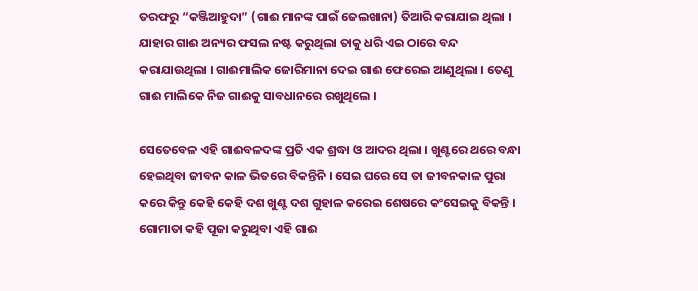ତରଫରୁ “କଞ୍ଜିଆହୁଦା” (ଗାଈ ମାନଙ୍କ ପାଇଁ ଜେଲଖାନା) ତିଆରି କରାଯାଇ ଥିଲା । ଯାହାର ଗାଈ ଅନ୍ୟର ଫସଲ ନଷ୍ଟ କରୁଥିଲା ତାକୁ ଧରି ଏଇ ଠାରେ ବନ୍ଦ କରାଯାଉଥିଲା । ଗାଈମାଲିକ ଜୋରିମାନା ଦେଇ ଗାଈ ଫେରେଇ ଆଣୁଥିଲା । ତେଣୁ ଗାଈ ମାଲିକେ ନିଜ ଗାଈକୁ ସାବଧାନରେ ରଖୁଥିଲେ ।

ସେତେବେଳ ଏହି ଗାଈବଳଦଙ୍କ ପ୍ରତି ଏକ ଶ୍ରଦ୍ଧା ଓ ଆଦର ଥିଲା । ଖୁଣ୍ଟରେ ଥରେ ବନ୍ଧା ହେଇଥିବା ଜୀବନ କାଳ ଭିତରେ ବିକନ୍ତିନି । ସେଇ ଘରେ ସେ ତା ଜୀବନକାଳ ପୁରା କରେ କିନ୍ତୁ କେହି କେହି ଦଶ ଖୁଣ୍ଟ ଦଶ ଗୁହାଳ କରେଇ ଶେଷରେ କଂସେଇକୁ ବିକନ୍ତି । ଗୋମାତା କହି ପୂଜା କରୁଥିବା ଏହି ଗାଈ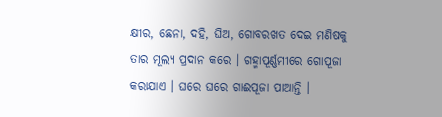କ୍ଷୀର, ଛେନା, ଦହି, ଘିଅ, ଗୋବରଖତ ଦେଇ ମଣିଷକୁ ତାର ମୂଲ୍ୟ ପ୍ରଦାନ କରେ । ଗହ୍ମାପୂର୍ଣ୍ଣମୀରେ ଗୋପୂଜା କରାଯାଏ । ଘରେ ଘରେ ଗାଈପୂଜା ପାଆନ୍ତି ।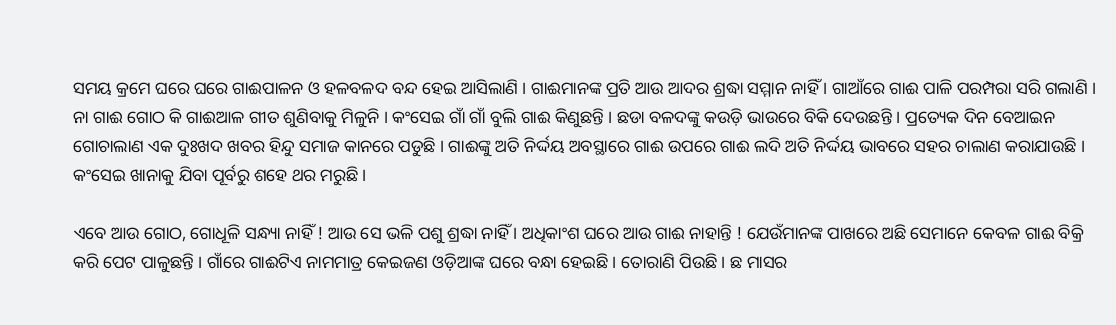ସମୟ କ୍ରମେ ଘରେ ଘରେ ଗାଈପାଳନ ଓ ହଳବଳଦ ବନ୍ଦ ହେଇ ଆସିଲାଣି । ଗାଈମାନଙ୍କ ପ୍ରତି ଆଉ ଆଦର ଶ୍ରଦ୍ଧା ସମ୍ମାନ ନାହିଁ । ଗାଆଁରେ ଗାଈ ପାଳି ପରମ୍ପରା ସରି ଗଲାଣି । ନା ଗାଈ ଗୋଠ କି ଗାଈଆଳ ଗୀତ ଶୁଣିବାକୁ ମିଳୁନି । କଂସେଇ ଗାଁ ଗାଁ ବୁଲି ଗାଈ କିଣୁଛନ୍ତି । ଛଡା ବଳଦଙ୍କୁ କଉଡ଼ି ଭାଉରେ ବିକି ଦେଉଛନ୍ତି । ପ୍ରତ୍ୟେକ ଦିନ ବେଆଇନ ଗୋଚାଲାଣ ଏକ ଦୁଃଖଦ ଖବର ହିନ୍ଦୁ ସମାଜ କାନରେ ପଡୁଛି । ଗାଈଙ୍କୁ ଅତି ନିର୍ଦ୍ଦୟ ଅବସ୍ଥାରେ ଗାଈ ଉପରେ ଗାଈ ଲଦି ଅତି ନିର୍ଦ୍ଦୟ ଭାବରେ ସହର ଚାଲାଣ କରାଯାଉଛି । କଂସେଇ ଖାନାକୁ ଯିବା ପୂର୍ବରୁ ଶହେ ଥର ମରୁଛି ।

ଏବେ ଆଉ ଗୋଠ, ଗୋଧୂଳି ସନ୍ଧ୍ୟା ନାହିଁ ! ଆଉ ସେ ଭଳି ପଶୁ ଶ୍ରଦ୍ଧା ନାହିଁ । ଅଧିକାଂଶ ଘରେ ଆଉ ଗାଈ ନାହାନ୍ତି ! ଯେଉଁମାନଙ୍କ ପାଖରେ ଅଛି ସେମାନେ କେବଳ ଗାଈ ବିକ୍ରି କରି ପେଟ ପାଳୁଛନ୍ତି । ଗାଁରେ ଗାଈଟିଏ ନାମମାତ୍ର କେଇଜଣ ଓଡ଼ିଆଙ୍କ ଘରେ ବନ୍ଧା ହେଇଛି । ତୋରାଣି ପିଉଛି । ଛ ମାସର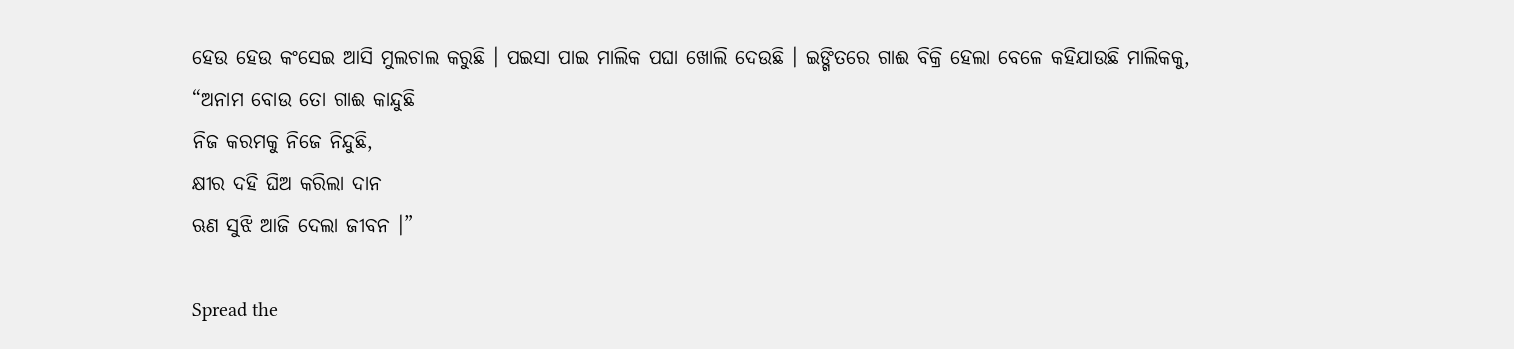ହେଉ ହେଉ କଂସେଇ ଆସି ମୁଲଚାଲ କରୁଛି । ପଇସା ପାଇ ମାଲିକ ପଘା ଖୋଲି ଦେଉଛି । ଇଙ୍ଗିତରେ ଗାଈ ବିକ୍ରି ହେଲା ବେଳେ କହିଯାଉଛି ମାଲିକକୁ,
“ଅନାମ ବୋଉ ତୋ ଗାଈ କାନ୍ଦୁଛି
ନିଜ କରମକୁ ନିଜେ ନିନ୍ଦୁଛି,
କ୍ଷୀର ଦହି ଘିଅ କରିଲା ଦାନ
ଋଣ ସୁଝି ଆଜି ଦେଲା ଜୀବନ ।”

Spread the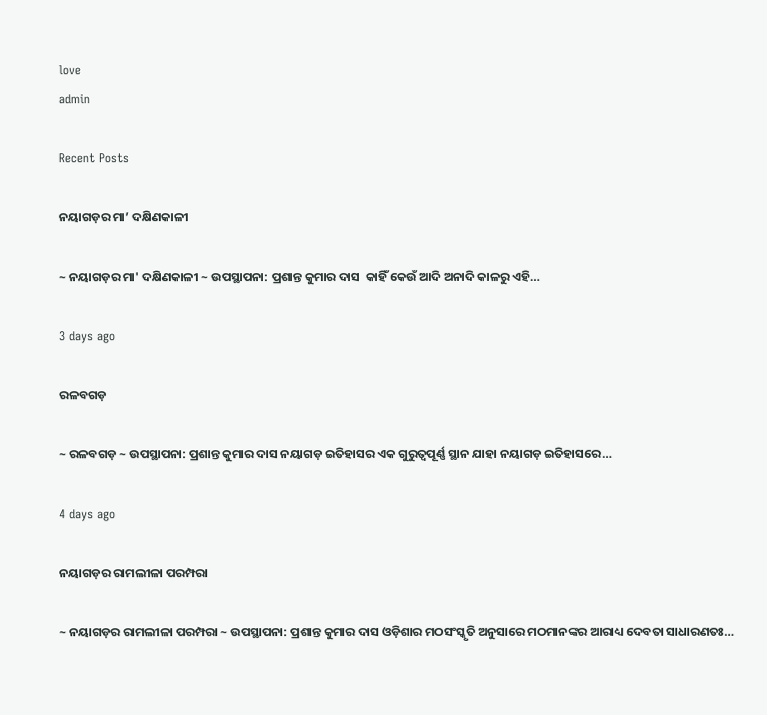love
admin

Recent Posts

ନୟାଗଡ଼ର ମା’ ଦକ୍ଷିଣକାଳୀ

~ ନୟାଗଡ଼ର ମା' ଦକ୍ଷିଣକାଳୀ ~ ଉପସ୍ଥାପନା: ପ୍ରଶାନ୍ତ କୁମାର ଦାସ  କାହିଁ କେଉଁ ଆଦି ଅନାଦି କାଳରୁ ଏହି…

3 days ago

ରଳବଗଡ଼

~ ରଳବଗଡ଼ ~ ଉପସ୍ଥାପନା: ପ୍ରଶାନ୍ତ କୁମାର ଦାସ ନୟାଗଡ଼ ଇତିହାସର ଏକ ଗୁରୁତ୍ୱପୂର୍ଣ୍ଣ ସ୍ଥାନ ଯାହା ନୟାଗଡ଼ ଇତିହାସରେ…

4 days ago

ନୟାଗଡ଼ର ରାମଲୀଳା ପରମ୍ପରା

~ ନୟାଗଡ଼ର ରାମଲୀଳା ପରମ୍ପରା ~ ଉପସ୍ଥାପନା: ପ୍ରଶାନ୍ତ କୁମାର ଦାସ ଓଡ଼ିଶାର ମଠସଂସ୍କୃତି ଅନୁସାରେ ମଠମାନଙ୍କର ଆରାଧ୍ୟ ଦେବତା ସାଧାରଣତଃ…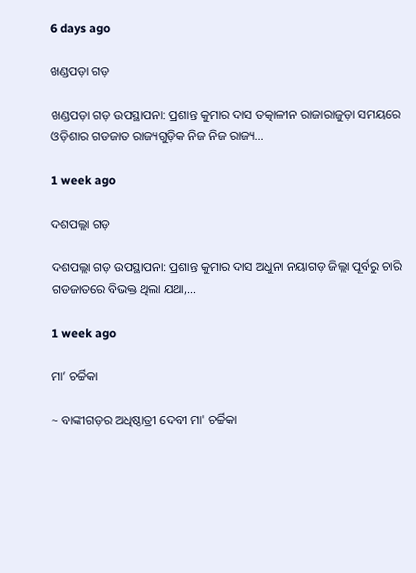6 days ago

ଖଣ୍ଡପଡ଼ା ଗଡ଼

ଖଣ୍ଡପଡ଼ା ଗଡ଼ ଉପସ୍ଥାପନା: ପ୍ରଶାନ୍ତ କୁମାର ଦାସ ତତ୍କାଳୀନ ରାଜାରାଜୁଡ଼ା ସମୟରେ ଓଡ଼ିଶାର ଗଡଜାତ ରାଜ୍ୟଗୁଡ଼ିକ ନିଜ ନିଜ ରାଜ୍ୟ…

1 week ago

ଦଶପଲ୍ଲା ଗଡ଼

ଦଶପଲ୍ଲା ଗଡ଼ ଉପସ୍ଥାପନା: ପ୍ରଶାନ୍ତ କୁମାର ଦାସ ଅଧୁନା ନୟାଗଡ଼ ଜିଲ୍ଲା ପୂର୍ବରୁ ଚାରି ଗଡଜାତରେ ବିଭକ୍ତ ଥିଲା ଯଥା,…

1 week ago

ମା’ ଚର୍ଚ୍ଚିକା

~ ବାଙ୍କୀଗଡ଼ର ଅଧିଷ୍ଠାତ୍ରୀ ଦେବୀ ମା' ଚର୍ଚ୍ଚିକା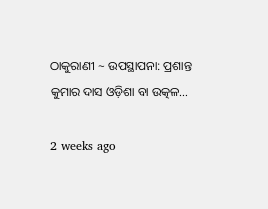ଠାକୁରାଣୀ ~ ଉପସ୍ଥାପନା: ପ୍ରଶାନ୍ତ କୁମାର ଦାସ ଓଡ଼ିଶା ବା ଉତ୍କଳ…

2 weeks ago